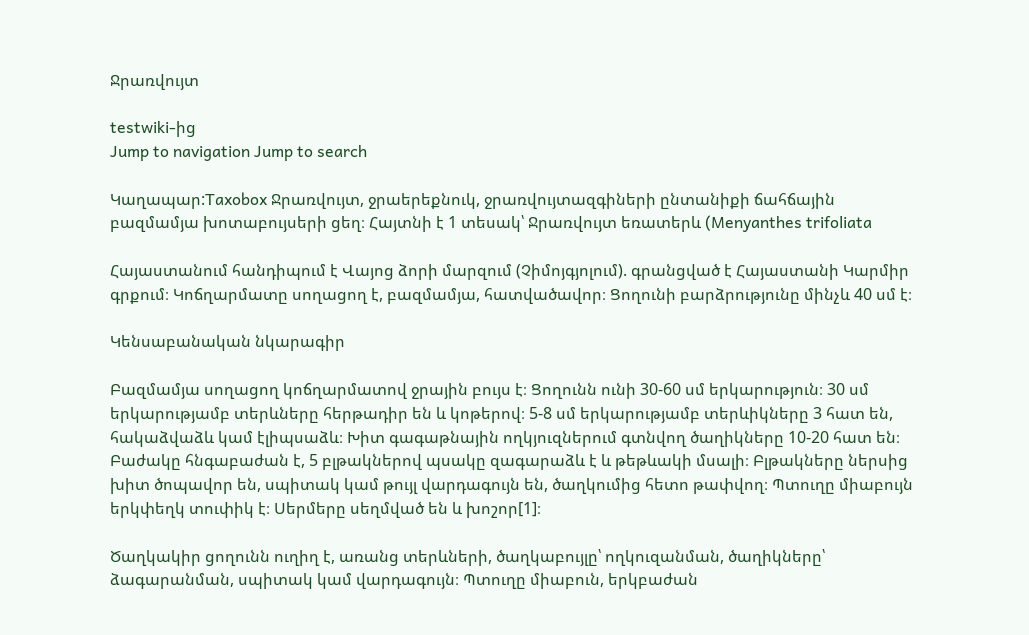Ջրառվույտ

testwiki-ից
Jump to navigation Jump to search

Կաղապար:Taxobox Ջրառվույտ, ջրաերեքնուկ, ջրառվույտազգիների ընտանիքի ճահճային բազմամյա խոտաբույսերի ցեղ։ Հայտնի է 1 տեսակ՝ Ջրառվույտ եռատերև (Menyanthes trifoliata

Հայաստանում հանդիպում է Վայոց ձորի մարզում (Չիմոյգյոլում). գրանցված է Հայաստանի Կարմիր գրքում։ Կոճղարմատը սողացող է, բազմամյա, հատվածավոր։ Ցողունի բարձրությունը մինչև 40 սմ է։

Կենսաբանական նկարագիր

Բազմամյա սողացող կոճղարմատով ջրային բույս է։ Ցողունն ունի 30-60 սմ երկարություն։ 30 սմ երկարությամբ տերևները հերթադիր են և կոթերով։ 5-8 սմ երկարությամբ տերևիկները 3 հատ են, հակաձվաձև կամ էլիպսաձև։ Խիտ գագաթնային ողկյուզներում գտնվող ծաղիկները 10-20 հատ են։ Բաժակը հնգաբաժան է, 5 բլթակներով պսակը զագարաձև է և թեթևակի մսալի։ Բլթակները ներսից խիտ ծոպավոր են, սպիտակ կամ թույլ վարդագույն են, ծաղկումից հետո թափվող։ Պտուղը միաբույն երկփեղկ տուփիկ է։ Սերմերը սեղմված են և խոշոր[1]։

Ծաղկակիր ցողունն ուղիղ է, առանց տերևների, ծաղկաբույլը՝ ողկուզանման, ծաղիկները՝ ձագարանման, սպիտակ կամ վարդագույն։ Պտուղը միաբուն, երկբաժան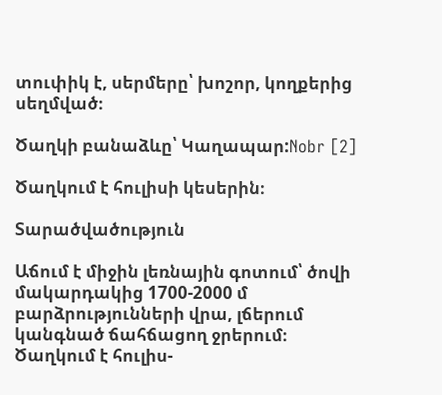տուփիկ է, սերմերը՝ խոշոր, կողքերից սեղմված։

Ծաղկի բանաձևը՝ Կաղապար:Nobr [2]

Ծաղկում է հուլիսի կեսերին։

Տարածվածություն

Աճում է միջին լեռնային գոտում՝ ծովի մակարդակից 1700-2000 մ բարձրությունների վրա, լճերում կանգնած ճահճացող ջրերում։ Ծաղկում է հուլիս-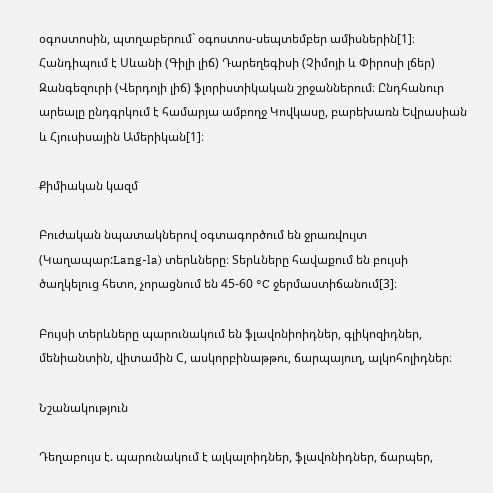օգոստոսին, պտղաբերում` օգոստոս-սեպտեմբեր ամիսներին[1]։ Հանդիպում է Սևանի (Գիլի լիճ) Դարեղեգիսի (Չիմոյի և Փիրոսի լճեր) Զանգեզուրի (Վերդոյի լիճ) ֆլորիստիկական շրջաններում։ Ընդհանուր արեալը ընդգրկում է համարյա ամբողջ Կովկասը, բարեխառն Եվրասիան և Հյուսիսային Ամերիկան[1]։

Քիմիական կազմ

Բուժական նպատակներով օգտագործում են ջրառվույտ (Կաղապար:Lang-la) տերևները։ Տերևները հավաքում են բույսի ծաղկելուց հետո, չորացնում են 45-60 °C ջերմաստիճանում[3]։

Բույսի տերևները պարունակում են ֆլավոնիոիդներ, գլիկոզիդներ, մենիանտին, վիտամին С, ասկորբինաթթու, ճարպայուղ, ալկոհոլիդներ։

Նշանակություն

Դեղաբույս է. պարունակում է ալկալոիդներ, ֆլավոնիդներ, ճարպեր,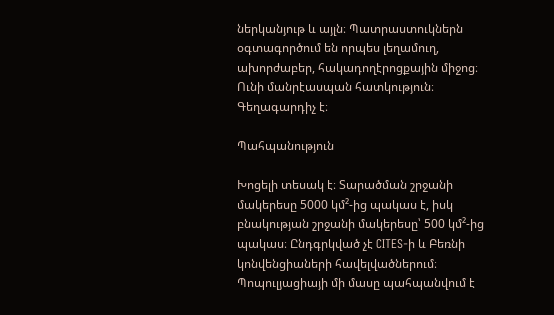ներկանյութ և այլն։ Պատրաստուկներն օգտագործում են որպես լեղամուղ, ախորժաբեր, հակադողէրոցքային միջոց։ Ունի մանրէասպան հատկություն։ Գեղագարդիչ է։

Պահպանություն

Խոցելի տեսակ է։ Տարածման շրջանի մակերեսը 5000 կմ²-ից պակաս է, իսկ բնակության շրջանի մակերեսը՝ 500 կմ²-ից պակաս։ Ընդգրկված չէ CITES-ի և Բեռնի կոնվենցիաների հավելվածներում։ Պոպուլյացիայի մի մասը պահպանվում է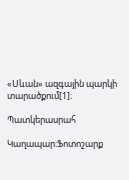«Սևան» ազգային պարկի տարածքում[1]։

Պատկերասրահ

Կաղապար:Ֆոտոշարք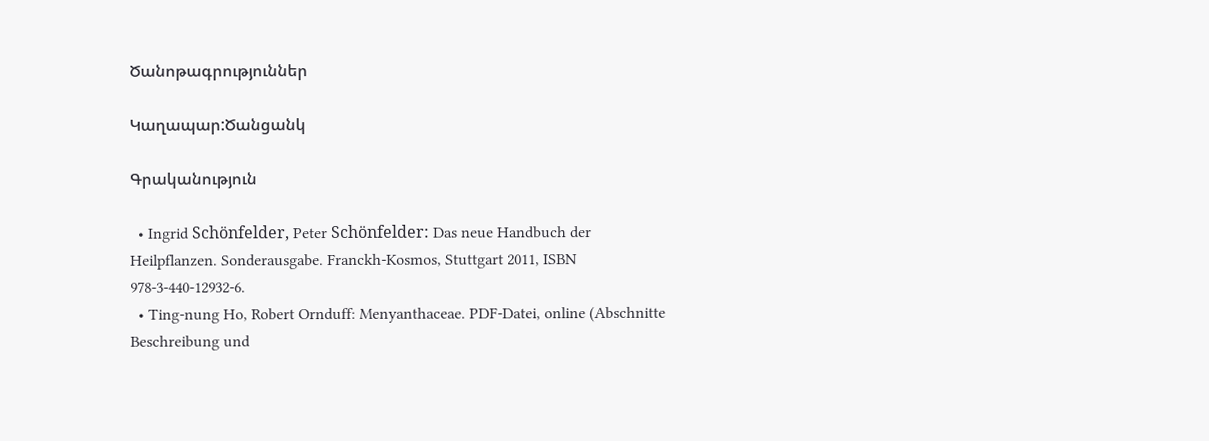Ծանոթագրություններ

Կաղապար:Ծանցանկ

Գրականություն

  • Ingrid Schönfelder, Peter Schönfelder: Das neue Handbuch der Heilpflanzen. Sonderausgabe. Franckh-Kosmos, Stuttgart 2011, ISBN 978-3-440-12932-6.
  • Ting-nung Ho, Robert Ornduff: Menyanthaceae. PDF-Datei, online (Abschnitte Beschreibung und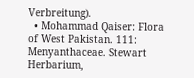Verbreitung).
  • Mohammad Qaiser: Flora of West Pakistan. 111: Menyanthaceae. Stewart Herbarium,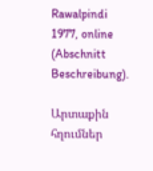Rawalpindi 1977, online (Abschnitt Beschreibung).

Արտաքին հղումներ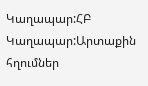Կաղապար:ՀԲ Կաղապար:Արտաքին հղումներ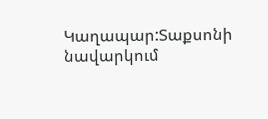Կաղապար:Տաքսոնի նավարկում